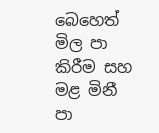බෙහෙත් මිල පා කිරීම සහ මළ මිනී පා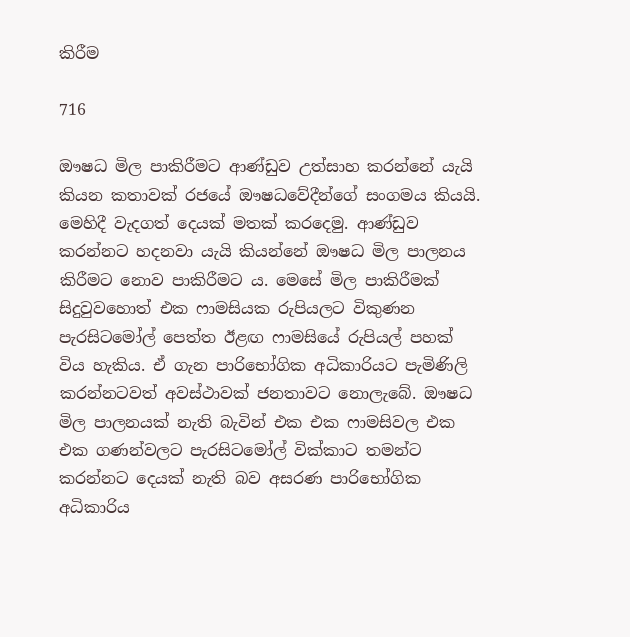කිරීම

716

ඖෂධ මිල පාකිරීමට ආණ්ඩුව උත්සාහ කරන්නේ යැයි කියන කතාවක් රජයේ ඖෂධවේදීන්ගේ සංගමය කියයි. මෙහිදී වැදගත් දෙයක් මතක් කරදෙමු. ආණ්ඩුව කරන්නට හදනවා යැයි කියන්නේ ඖෂධ මිල පාලනය කිරීමට නොව පාකිරීමට ය. මෙසේ මිල පාකිරීමක් සිදුවුවහොත් එක ෆාමසියක රුපියලට විකුණන පැරසිටමෝල් පෙත්ත ඊළඟ ෆාමසියේ රුපියල් පහක් විය හැකිය. ඒ ගැන පාරිභෝගික අධිකාරියට පැමිණිලි කරන්නටවත් අවස්ථාවක් ජනතාවට නොලැබේ. ඖෂධ මිල පාලනයක් නැති බැවින් එක එක ෆාමසිවල එක එක ගණන්වලට පැරසිටමෝල් වික්කාට තමන්ට කරන්නට දෙයක් නැති බව අසරණ පාරිභෝගික අධිකාරිය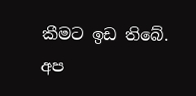කීමට ඉඩ තිබේ. අප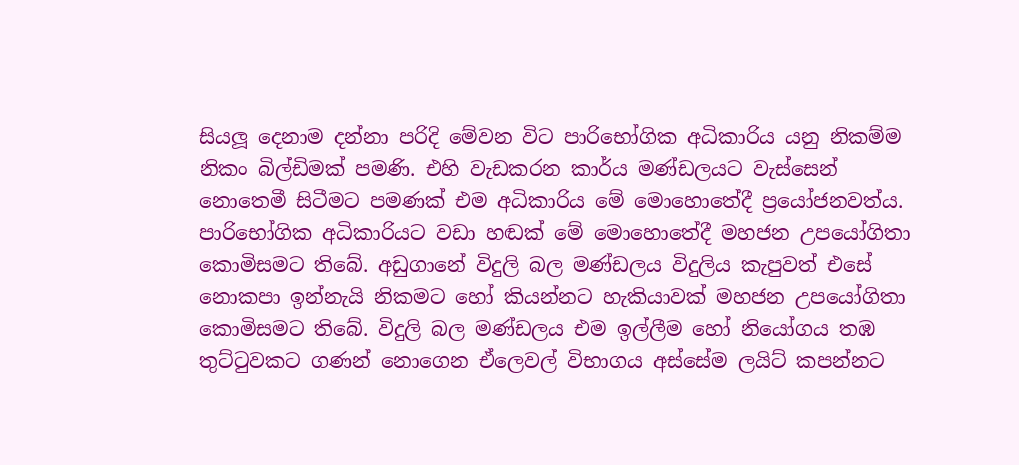සියලූ දෙනාම දන්නා පරිදි මේවන විට පාරිභෝගික අධිකාරිය යනු නිකම්ම නිකං බිල්ඩිමක් පමණි. එහි වැඩකරන කාර්ය මණ්ඩලයට වැස්සෙන් නොතෙමී සිටීමට පමණක් එම අධිකාරිය මේ මොහොතේදී ප්‍රයෝජනවත්ය. පාරිභෝගික අධිකාරියට වඩා හඬක් මේ මොහොතේදී මහජන උපයෝගිතා කොමිසමට තිබේ. අඩුගානේ විදුලි බල මණ්ඩලය විදුලිය කැපුවත් එසේ නොකපා ඉන්නැයි නිකමට හෝ කියන්නට හැකියාවක් මහජන උපයෝගිතා කොමිසමට තිබේ. විදුලි බල මණ්ඩලය එම ඉල්ලීම හෝ නියෝගය තඹ තුට්ටුවකට ගණන් නොගෙන ඒලෙවල් විභාගය අස්සේම ලයිට් කපන්නට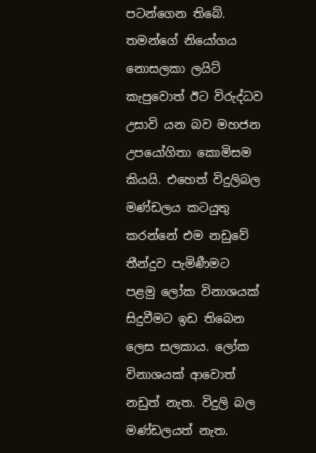පටන්ගෙන තිබේ. තමන්ගේ නියෝගය නොසලකා ලයිට් කැපුවොත් ඊට විරුද්ධව උසාවි යන බව මහජන උපයෝගිතා කොමිසම කියයි. එහෙත් විදුලිබල මණ්ඩලය කටයුතු කරන්නේ එම නඩුවේ තීන්දුව පැමිණීමට පළමු ලෝක විනාශයක් සිදුවීමට ඉඩ තිබෙන ලෙස සලකාය. ලෝක විනාශයක් ආවොත් නඩුත් නැත. විදුලි බල මණ්ඩලයත් නැත.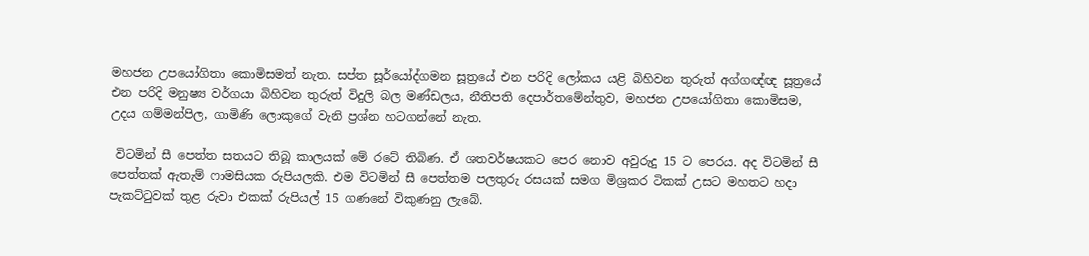මහජන උපයෝගිතා කොමිසමත් නැත. සප්ත සූර්යෝද්ගමන සූත්‍රයේ එන පරිදි ලෝකය යළි බිහිවන තුරුත් අග්ගඥ්ඥ සූත්‍රයේ එන පරිදි මනුෂ්‍ය වර්ගයා බිහිවන තුරුත් විදුලි බල මණ්ඩලය, නීතිපති දෙපාර්තමේන්තුව, මහජන උපයෝගිතා කොමිසම, උදය ගම්මන්පිල, ගාමිණි ලොකුගේ වැනි ප්‍රශ්න හටගන්නේ නැත.

 විටමින් සී පෙත්ත සතයට තිබූ කාලයක් මේ රටේ තිබිණ. ඒ ශතවර්ෂයකට පෙර නොව අවුරුදු 15 ට පෙරය. අද විටමින් සී පෙත්තක් ඇතැම් ෆාමසියක රුපියලකි. එම විටමින් සී පෙත්තම පලතුරු රසයක් සමග මිශ්‍රකර ටිකක් උසට මහතට හදා පැකට්ටුවක් තුළ රුවා එකක් රුපියල් 15 ගණනේ විකුණනු ලැබේ.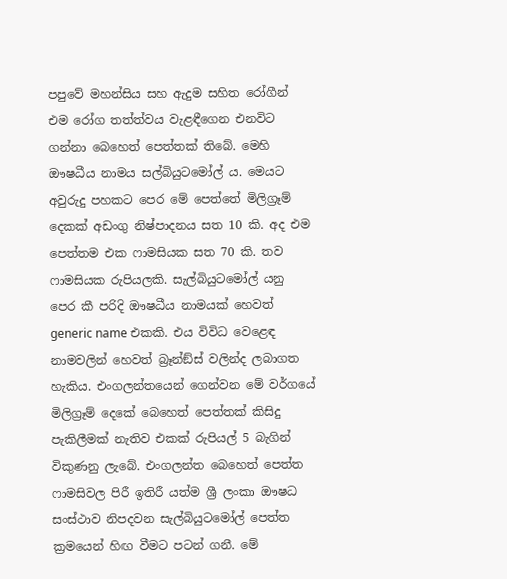පපුවේ මහන්සිය සහ ඇදුම සහිත රෝගීන් එම රෝග තත්ත්වය වැළඳීගෙන එනවිට ගන්නා බෙහෙත් පෙත්තක් තිබේ. මෙහි ඖෂධීය නාමය සල්බියුටමෝල් ය. මෙයට අවුරුදු පහකට පෙර මේ පෙත්තේ මිලිග්‍රෑම් දෙකක් අඩංගු නිෂ්පාදනය සත 10 කි. අද එම පෙත්තම එක ෆාමසියක සත 70 කි. තව ෆාමසියක රුපියලකි. සැල්බියුටමෝල් යනු පෙර කී පරිදි ඖෂධීය නාමයක් හෙවත් generic name එකකි. එය විවිධ වෙළෙඳ නාමවලින් හෙවත් බ්‍රෑන්ඞ්ස් වලින්ද ලබාගත හැකිය. එංගලන්තයෙන් ගෙන්වන මේ වර්ගයේ මිලිග්‍රෑම් දෙකේ බෙහෙත් පෙත්තක් කිසිදු පැකිලීමක් නැතිව එකක් රුපියල් 5 බැගින් විකුණනු ලැබේ. එංගලන්ත බෙහෙත් පෙත්ත ෆාමසිවල පිරී ඉතිරී යත්ම ශ්‍රී ලංකා ඖෂධ සංස්ථාව නිපදවන සැල්බියුටමෝල් පෙත්ත ක්‍රමයෙන් හිඟ වීමට පටන් ගනී. මේ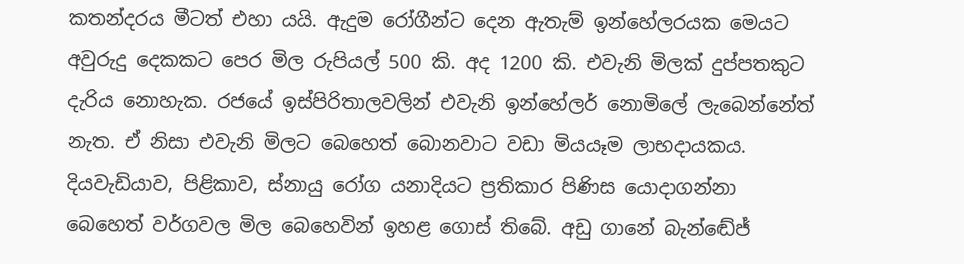කතන්දරය මීටත් එහා යයි. ඇදුම රෝගීන්ට දෙන ඇතැම් ඉන්හේලරයක මෙයට අවුරුදු දෙකකට පෙර මිල රුපියල් 500 කි. අද 1200 කි. එවැනි මිලක් දුප්පතකුට දැරිය නොහැක. රජයේ ඉස්පිරිතාලවලින් එවැනි ඉන්හේලර් නොමිලේ ලැබෙන්නේත් නැත. ඒ නිසා එවැනි මිලට බෙහෙත් බොනවාට වඩා මියයෑම ලාභදායකය. දියවැඩියාව, පිළිකාව, ස්නායු රෝග යනාදියට ප්‍රතිකාර පිණිස යොදාගන්නා බෙහෙත් වර්ගවල මිල බෙහෙවින් ඉහළ ගොස් තිබේ. අඩු ගානේ බැන්ඬේජ්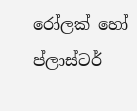රෝලක් හෝ ප්ලාස්ටර්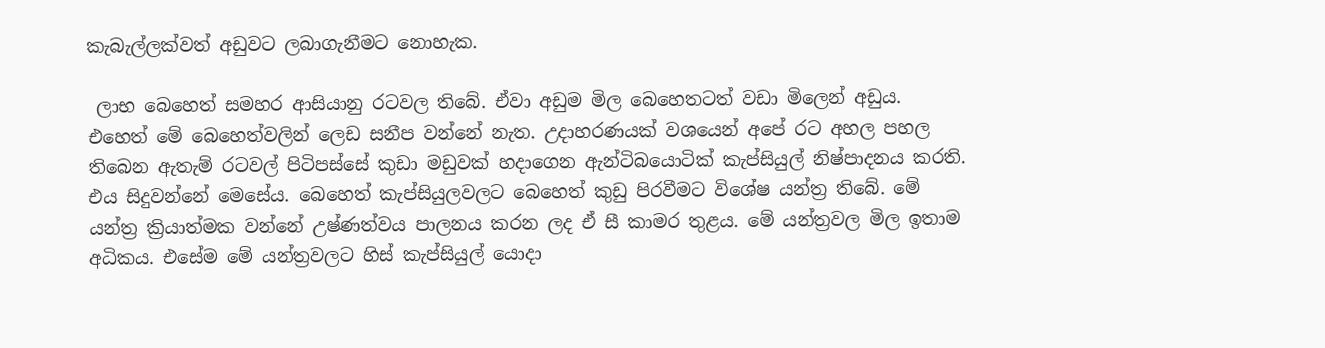කැබැල්ලක්වත් අඩුවට ලබාගැනීමට නොහැක.

 ලාභ බෙහෙත් සමහර ආසියානු රටවල තිබේ. ඒවා අඩුම මිල බෙහෙතටත් වඩා මිලෙන් අඩුය. එහෙත් මේ බෙහෙත්වලින් ලෙඩ සනීප වන්නේ නැත. උදාහරණයක් වශයෙන් අපේ රට අහල පහල තිබෙන ඇතැම් රටවල් පිටිපස්සේ කුඩා මඩුවක් හදාගෙන ඇන්ටිබයොටික් කැප්සියුල් නිෂ්පාදනය කරති. එය සිදුවන්නේ මෙසේය. බෙහෙත් කැප්සියුලවලට බෙහෙත් කුඩු පිරවීමට විශේෂ යන්ත්‍ර තිබේ. මේ යන්ත්‍ර ක්‍රියාත්මක වන්නේ උෂ්ණත්වය පාලනය කරන ලද ඒ සී කාමර තුළය. මේ යන්ත්‍රවල මිල ඉතාම අධිකය. එසේම මේ යන්ත්‍රවලට හිස් කැප්සියුල් යොදා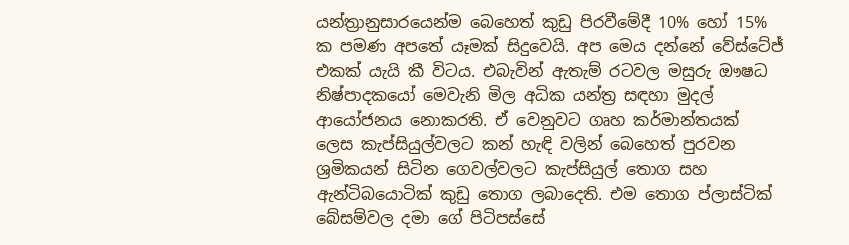යන්ත්‍රානුසාරයෙන්ම බෙහෙත් කුඩු පිරවීමේදී 10% හෝ 15% ක පමණ අපතේ යෑමක් සිදුවෙයි. අප මෙය දන්නේ වේස්ටේජ් එකක් යැයි කී විටය. එබැවින් ඇතැම් රටවල මසුරු ඖෂධ නිෂ්පාදකයෝ මෙවැනි මිල අධික යන්ත්‍ර සඳහා මුදල් ආයෝජනය නොකරති. ඒ වෙනුවට ගෘහ කර්මාන්තයක් ලෙස කැප්සියුල්වලට කන් හැඳි වලින් බෙහෙත් පුරවන ශ්‍රමිකයන් සිටින ගෙවල්වලට කැප්සියුල් තොග සහ ඇන්ටිබයොටික් කුඩු තොග ලබාදෙති. එම තොග ප්ලාස්ටික් බේසම්වල දමා ගේ පිටිපස්සේ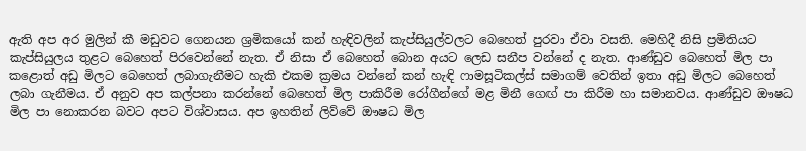ඇති අප අර මුලින් කී මඩුවට ගෙනයන ශ්‍රමිකයෝ කන් හැඳිවලින් කැප්සියුල්වලට බෙහෙත් පුරවා ඒවා වසති. මෙහිදී නිසි ප්‍රමිතියට කැප්සියුලය තුළට බෙහෙත් පිරවෙන්නේ නැත. ඒ නිසා ඒ බෙහෙත් බොන අයට ලෙඩ සනීප වන්නේ ද නැත. ආණ්ඩුව බෙහෙත් මිල පා කළොත් අඩු මිලට බෙහෙත් ලබාගැනීමට හැකි එකම ක්‍රමය වන්නේ කන් හැඳි ෆාමසූටිකල්ස් සමාගම් වෙතින් ඉතා අඩු මිලට බෙහෙත් ලබා ගැනීමය. ඒ අනුව අප කල්පනා කරන්නේ බෙහෙත් මිල පාකිරීම රෝගීන්ගේ මළ මිනී ගෙඟ් පා කිරීම හා සමානවය. ආණ්ඩුව ඖෂධ මිල පා නොකරන බවට අපට විශ්වාසය. අප ඉහතින් ලිව්වේ ඖෂධ මිල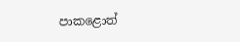පාකළොත්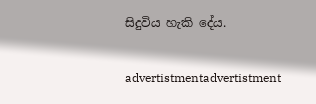සිදුවිය හැකි දේය.

advertistmentadvertistment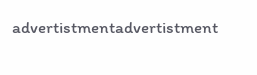advertistmentadvertistment